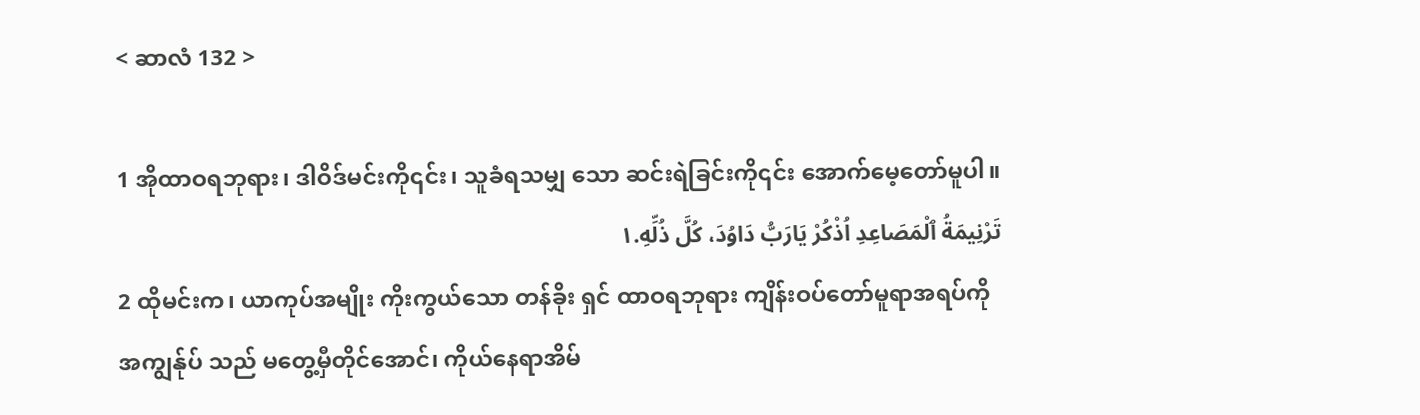< ဆာလံ 132 >

1 အိုထာဝရဘုရား၊ ဒါဝိဒ်မင်းကို၎င်း၊ သူခံရသမျှ သော ဆင်းရဲခြင်းကို၎င်း အောက်မေ့တော်မူပါ။
تَرْنِيمَةُ ٱلْمَصَاعِدِ اُذْكُرْ يَارَبُّ دَاوُدَ، كُلَّ ذُلِّهِ.١
2 ထိုမင်းက၊ ယာကုပ်အမျိုး ကိုးကွယ်သော တန်ခိုး ရှင် ထာဝရဘုရား ကျိန်းဝပ်တော်မူရာအရပ်ကို အကျွန်ုပ် သည် မတွေ့မှီတိုင်အောင်၊ ကိုယ်နေရာအိမ်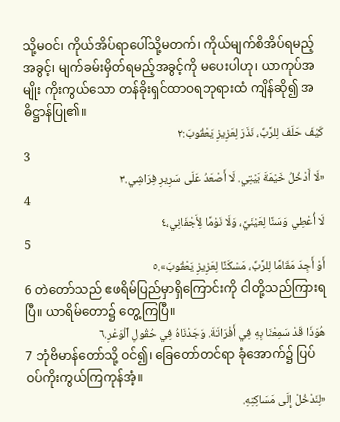သို့မဝင်၊ ကိုယ်အိပ်ရာပေါ်သို့မတက်၊ ကိုယ်မျက်စိအိပ်ရမည့်အခွင့်၊ မျက်ခမ်းမှိတ်ရမည့်အခွင့်ကို မပေးပါဟု၊ ယာကုပ်အမျိုး ကိုးကွယ်သော တန်ခိုးရှင်ထာဝရဘုရားထံ ကျိန်ဆို၍ အဓိဋ္ဌာန်ပြု၏။
كَيْفَ حَلَفَ لِلرَّبِّ، نَذَرَ لِعَزِيزِ يَعْقُوبَ:٢
3
«لَا أَدْخُلُ خَيْمَةَ بَيْتِي. لَا أَصْعَدُ عَلَى سَرِيرِ فِرَاشِي.٣
4
لَا أُعْطِي وَسَنًا لِعَيْنَيَّ، وَلَا نَوْمًا لِأَجْفَانِي،٤
5
أَوْ أَجِدَ مَقَامًا لِلرَّبِّ، مَسْكَنًا لِعَزِيزِ يَعْقُوبَ».٥
6 တဲတော်သည် ဧဖရိမ်ပြည်မှာရှိကြောင်းကို ငါတို့သည်ကြားရပြီ။ ယာရိမ်တော၌ တွေ့ကြပြီ။
هُوَذَا قَدْ سَمِعْنَا بِهِ فِي أَفْرَاتَةَ. وَجَدْنَاهُ فِي حُقُولِ ٱلْوَعْرِ.٦
7 ဘုံဗိမာန်တော်သို့ ဝင်၍၊ ခြေတော်တင်ရာ ခုံအောက်၌ ပြပ်ဝပ်ကိုးကွယ်ကြကုန်အံ့။
«لِنَدْخُلْ إِلَى مَسَاكِنِهِ.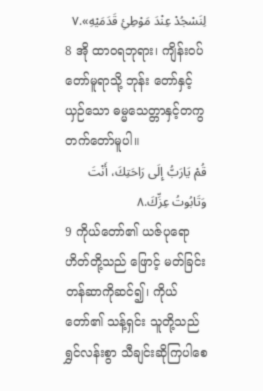لِنَسْجُدْ عِنْدَ مَوْطِئِ قَدَمَيْهِ».٧
8 အို ထာဝရဘုရား၊ ကျိန်းဝပ်တော်မူရာသို့ ဘုန်း တော်နှင့်ယှဉ်သော ဓမ္မသေတ္တာနှင့်တကွ တက်တော်မူပါ။
قُمْ يَارَبُّ إِلَى رَاحَتِكَ، أَنْتَ وَتَابُوتُ عِزِّكَ.٨
9 ကိုယ်တော်၏ ယဇ်ပုရောဟိတ်တို့သည် ဖြောင့် မတ်ခြင်း တန်ဆာကိုဆင်၍၊ ကိုယ်တော်၏ သန့်ရှင်း သူတို့သည် ရွှင်လန်းစွာ သီချင်းဆိုကြပါစေ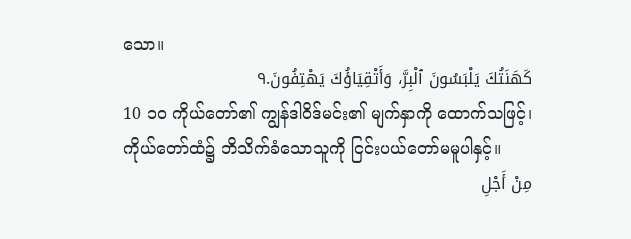သော။
كَهَنَتُكَ يَلْبَسُونَ ٱلْبِرَّ، وَأَتْقِيَاؤُكَ يَهْتِفُونَ.٩
10 ၁၀ ကိုယ်တော်၏ ကျွန်ဒါဝိဒ်မင်း၏ မျက်နှာကို ထောက်သဖြင့်၊ ကိုယ်တော်ထံ၌ ဘိသိက်ခံသောသူကို ငြင်းပယ်တော်မမူပါနှင့်။
مِنْ أَجْلِ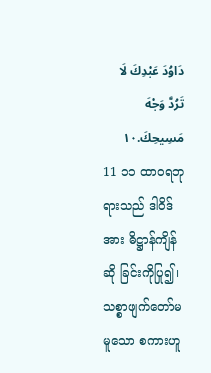دَاوُدَ عَبْدِكَ لَا تَرُدَّ وَجْهَ مَسِيحِكَ.١٠
11 ၁၁ ထာဝရဘုရားသည် ဒါဝိဒ်အား ဓိဋ္ဌာန်ကျိန်ဆို ခြင်းကိုပြု၍၊ သစ္စာဖျက်တော်မမူသော စကားဟူ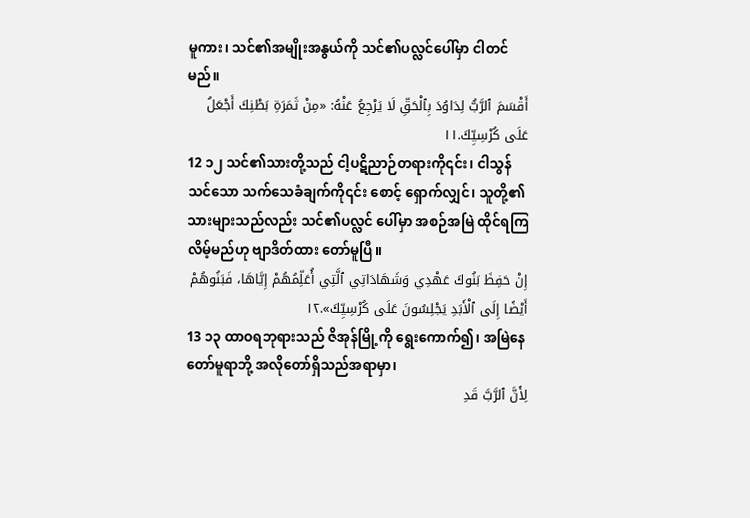မူကား၊ သင်၏အမျိုးအနွယ်ကို သင်၏ပလ္လင်ပေါ်မှာ ငါတင်မည်။
أَقْسَمَ ٱلرَّبُّ لِدَاوُدَ بِٱلْحَقِّ لَا يَرْجِعُ عَنْهُ: «مِنْ ثَمَرَةِ بَطْنِكَ أَجْعَلُ عَلَى كُرْسِيِّكَ.١١
12 ၁၂ သင်၏သားတို့သည် ငါ့ပဋိညာဉ်တရားကို၎င်း၊ ငါသွန်သင်သော သက်သေခံချက်ကို၎င်း စောင့် ရှောက်လျှင်၊ သူတို့၏သားများသည်လည်း သင်၏ပလ္လင် ပေါ်မှာ အစဉ်အမြဲ ထိုင်ရကြလိမ့်မည်ဟု ဗျာဒိတ်ထား တော်မူပြီ။
إِنْ حَفِظَ بَنُوكَ عَهْدِي وَشَهَادَاتِي ٱلَّتِي أُعَلِّمُهُمْ إِيَّاهَا، فَبَنُوهُمْ أَيْضًا إِلَى ٱلْأَبَدِ يَجْلِسُونَ عَلَى كُرْسِيِّكَ».١٢
13 ၁၃ ထာဝရဘုရားသည် ဇိအုန်မြို့ကို ရွေးကောက်၍၊ အမြဲနေတော်မူရာဘို့ အလိုတော်ရှိသည်အရာမှာ၊
لِأَنَّ ٱلرَّبَّ قَدِ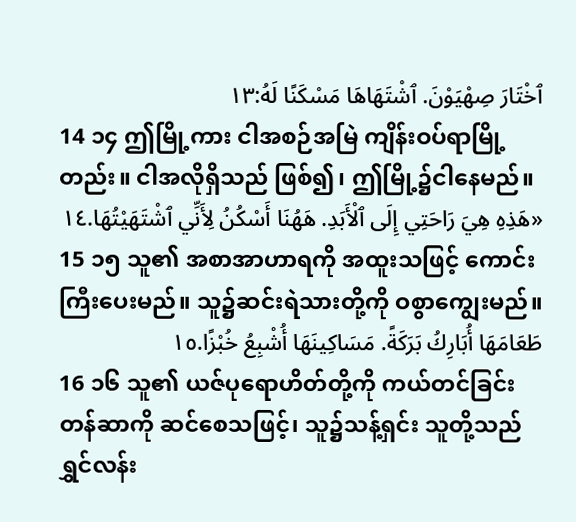ٱخْتَارَ صِهْيَوْنَ. ٱشْتَهَاهَا مَسْكَنًا لَهُ:١٣
14 ၁၄ ဤမြို့ကား ငါအစဉ်အမြဲ ကျိန်းဝပ်ရာမြို့တည်း။ ငါအလိုရှိသည် ဖြစ်၍၊ ဤမြို့၌ငါနေမည်။
«هَذِهِ هِيَ رَاحَتِي إِلَى ٱلْأَبَدِ. هَهُنَا أَسْكُنُ لِأَنِّي ٱشْتَهَيْتُهَا.١٤
15 ၁၅ သူ၏ အစာအာဟာရကို အထူးသဖြင့် ကောင်း ကြီးပေးမည်။ သူ၌ဆင်းရဲသားတို့ကို ဝစွာကျွေးမည်။
طَعَامَهَا أُبَارِكُ بَرَكَةً. مَسَاكِينَهَا أُشْبِعُ خُبْزًا.١٥
16 ၁၆ သူ၏ ယဇ်ပုရောဟိတ်တို့ကို ကယ်တင်ခြင်း တန်ဆာကို ဆင်စေသဖြင့်၊ သူ၌သန့်ရှင်း သူတို့သည် ရွှင်လန်း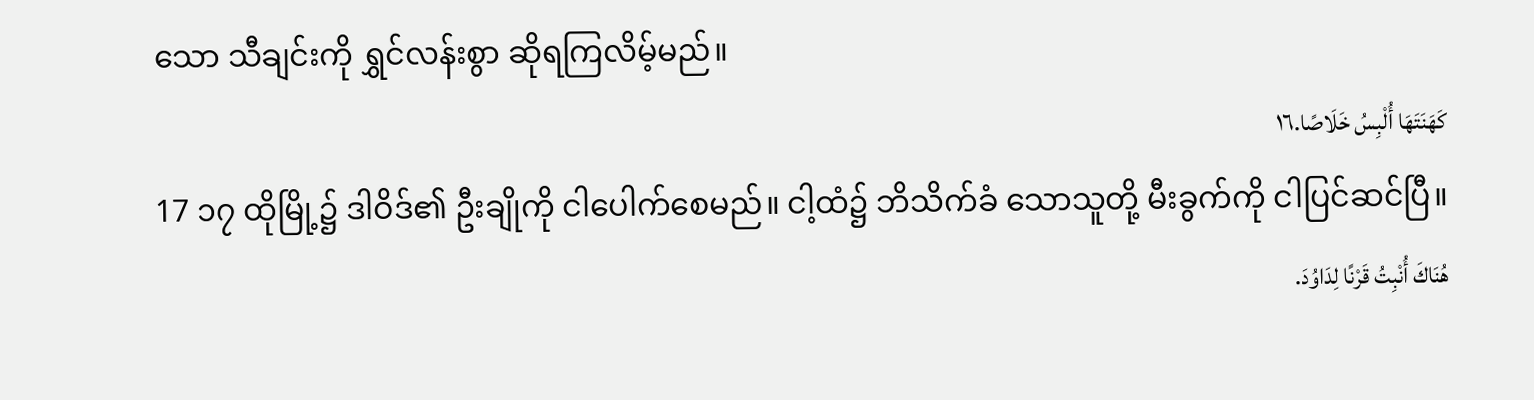သော သီချင်းကို ရွှင်လန်းစွာ ဆိုရကြလိမ့်မည်။
كَهَنَتَهَا أُلْبِسُ خَلَاصًا.١٦
17 ၁၇ ထိုမြို့၌ ဒါဝိဒ်၏ ဦးချိုကို ငါပေါက်စေမည်။ ငါ့ထံ၌ ဘိသိက်ခံ သောသူတို့ မီးခွက်ကို ငါပြင်ဆင်ပြီ။
هُنَاكَ أُنْبِتُ قَرْنًا لِدَاوُدَ.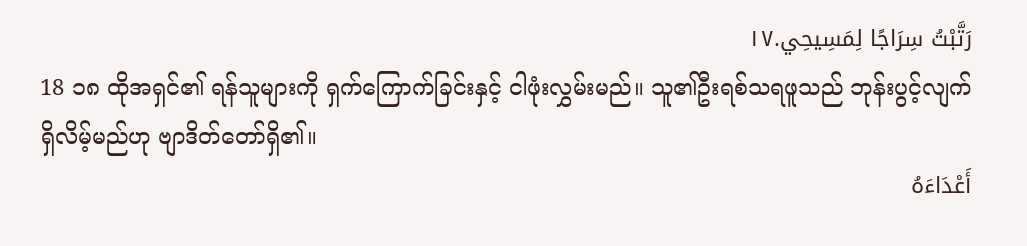رَتَّبْتُ سِرَاجًا لِمَسِيحِي.١٧
18 ၁၈ ထိုအရှင်၏ ရန်သူများကို ရှက်ကြောက်ခြင်းနှင့် ငါဖုံးလွှမ်းမည်။ သူ၏ဦးရစ်သရဖူသည် ဘုန်းပွင့်လျက် ရှိလိမ့်မည်ဟု ဗျာဒိတ်တော်ရှိ၏။
أَعْدَاءَهُ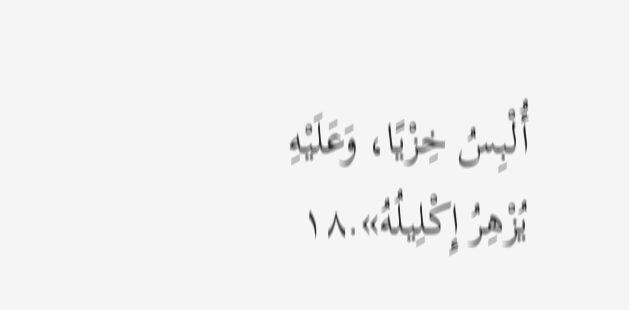أُلْبِسُ خِزْيًا، وَعَلَيْهِ يُزْهِرُ إِكْلِيلُهُ».١٨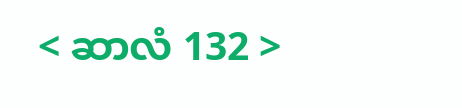< ဆာလံ 132 >